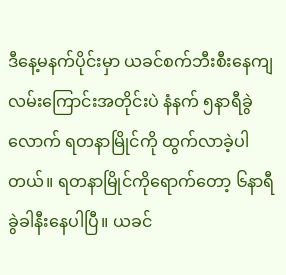ဒီနေ့မနက်ပိုင်းမှာ ယခင်စက်ဘီးစီးနေကျလမ်းကြောင်းအတိုင်းပဲ နံနက် ၅နာရီခွဲလောက် ရတနာမြိုင်ကို ထွက်လာခဲ့ပါတယ်။ ရတနာမြိုင်ကိုရောက်တော့ ၆နာရီခွဲခါနီးနေပါပြီ။ ယခင်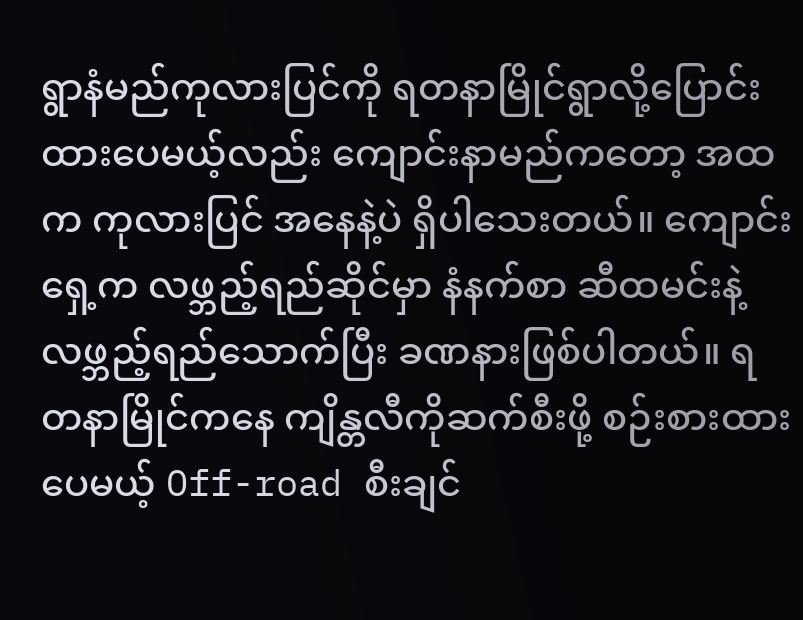ရွာနံမည်ကုလားပြင်ကို ရတနာမြိုင်ရွာလို့ပြောင်းထားပေမယ့်လည်း ကျောင်းနာမည်ကတော့ အထက ကုလားပြင် အနေနဲ့ပဲ ရှိပါသေးတယ်။ ကျောင်းရှေ့က လဖ္ဘည့်ရည်ဆိုင်မှာ နံနက်စာ ဆီထမင်းနဲ့ လဖ္ဘည့်ရည်သောက်ပြီး ခဏနားဖြစ်ပါတယ်။ ရတနာမြိုင်ကနေ ကျိန္တလီကိုဆက်စီးဖို့ စဉ်းစားထားပေမယ့် Off-road စီးချင်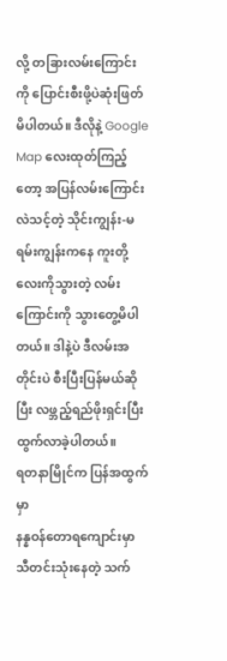လို့ တခြားလမ်းကြောင်းကို ပြောင်းစီးဖို့ပဲဆုံးဖြတ်မိပါတယ်။ ဒီလိုနဲ့ Google Map လေးထုတ်ကြည့်တော့ အပြန်လမ်းကြောင်းလဲသင့်တဲ့ သိုင်းကျွန်း-မရမ်းကျွန်းကနေ ကူးတို့လေးကိုသွားတဲ့ လမ်းကြောင်းကို သွားတွေ့မိပါတယ်။ ဒါနဲ့ပဲ ဒီလမ်းအတိုင်းပဲ စီးပြီးပြန်မယ်ဆိုပြီး လဖ္ဘည့်ရည်ဖိုးရှင်းပြီး ထွက်လာခဲ့ပါတယ်။
ရတနာမြိုင်က ပြန်အထွက်မှာ
နန္နဝန်တောရကျောင်းမှာ သီတင်းသုံးနေတဲ့ သက်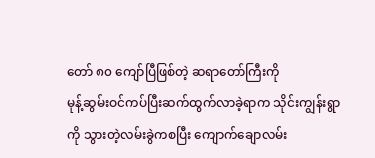တော် ၈၀ ကျော်ပြီဖြစ်တဲ့ ဆရာတော်ကြီးကို
မုန့်ဆွမ်းဝင်ကပ်ပြီးဆက်ထွက်လာခဲ့ရာက သိုင်းကျွန်းရွာကို သွားတဲ့လမ်းခွဲကစပြီး ကျောက်ချောလမ်း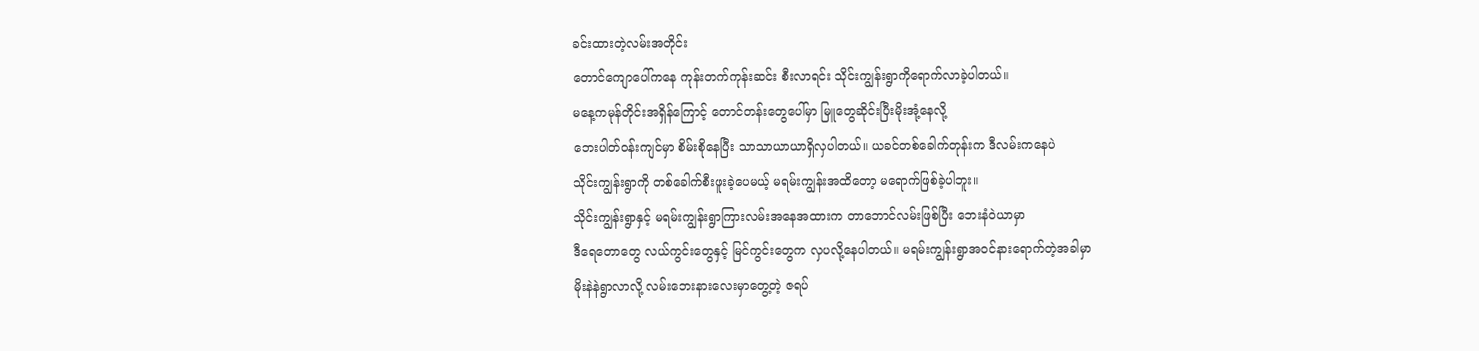ခင်းထားတဲ့လမ်းအတိုင်း
တောင်ကျောပေါ်ကနေ ကုန်းတက်ကုန်းဆင်း စီးလာရင်း သိုင်းကျွန်းရွာကိုရောက်လာခဲ့ပါတယ်။
မနေ့ကမုန်တိုင်းအရှိန်ကြောင့် တောင်တန်းတွေပေါ်မှာ မြူတွေဆိုင်းပြီးမိုးအုံ့နေလို့
ဘေးပါတ်ဝန်းကျင်မှာ စိမ်းစိုနေပြီး သာသာယာယာရှိလှပါတယ်။ ယခင်တစ်ခေါက်တုန်းက ဒီလမ်းကနေပဲ
သိုင်းကျွန်းရွာကို တစ်ခေါက်စီးဖူးခဲ့ပေမယ့် မရမ်းကျွန်းအထိတော့ မရောက်ဖြစ်ခဲ့ပါဘူး။
သိုင်းကျွန်းရွာနှင့် မရမ်းကျွန်းရွာကြားလမ်းအနေအထားက တာဘောင်လမ်းဖြစ်ပြီး ဘေးနံဝဲယာမှာ
ဒီရေတောတွေ လယ်ကွင်းတွေနှင့် မြင်ကွင်းတွေက လှပလို့နေပါတယ်။ မရမ်းကျွန်းရွာအဝင်နားရောက်တဲ့အခါမှာ
မိုးနဲနဲရွာလာလို့ လမ်းဘေးနားလေးမှာတွေ့တဲ့ ဇရပ်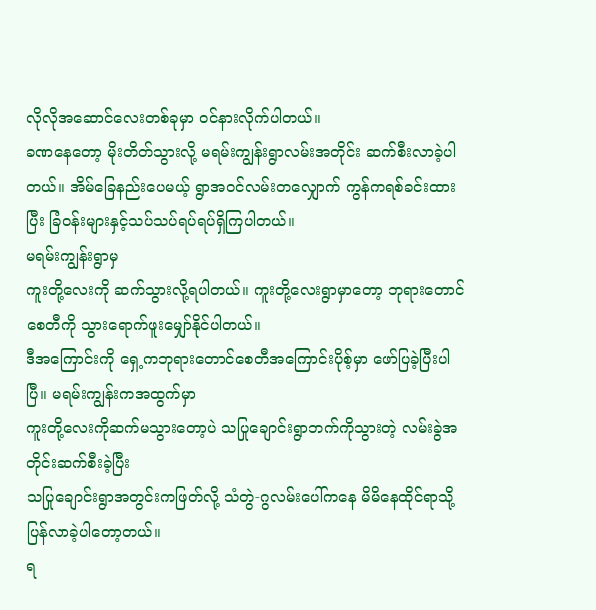လိုလိုအဆောင်လေးတစ်ခုမှာ ဝင်နားလိုက်ပါတယ်။
ခဏနေတော့ မိုးတိတ်သွားလို့ မရမ်းကျွန်းရွာလမ်းအတိုင်း ဆက်စီးလာခဲ့ပါတယ်။ အိမ်ခြေနည်းပေမယ့် ရွာအဝင်လမ်းတလျှောက် ကွန်ကရစ်ခင်းထားပြီး ခြံဝန်းများနှင့်သပ်သပ်ရပ်ရပ်ရှိကြပါတယ်။
မရမ်းကျွန်းရွာမှ
ကူးတို့လေးကို ဆက်သွားလို့ရပါတယ်။ ကူးတို့လေးရွာမှာတော့ ဘုရားတောင်စေတီကို သွားရောက်ဖူးမျှော်နိုင်ပါတယ်။
ဒီအကြောင်းကို ရှေ့ကဘုရားတောင်စေတီအကြောင်းပိုစ့်မှာ ဖော်ပြခဲ့ပြီးပါပြီ။ မရမ်းကျွန်းကအထွက်မှာ
ကူးတို့လေးကိုဆက်မသွားတော့ပဲ သပြုချောင်းရွာဘက်ကိုသွားတဲ့ လမ်းခွဲအတိုင်းဆက်စီးခဲ့ပြီး
သပြုချောင်းရွာအတွင်းကဖြတ်လို့ သံတွဲ-ဂွလမ်းပေါ်ကနေ မိမိနေထိုင်ရာသို့ပြန်လာခဲ့ပါတော့တယ်။
ရ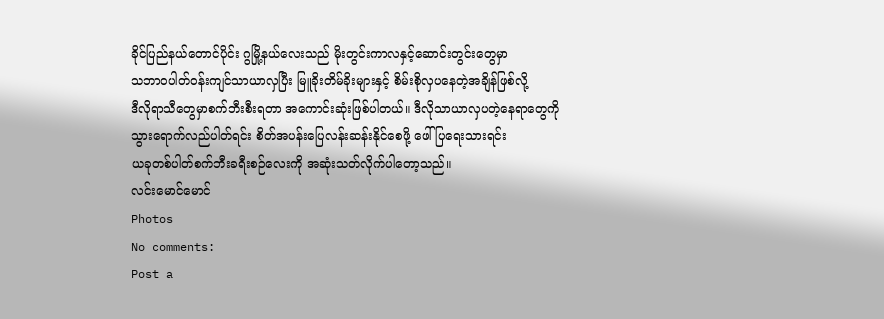ခိုင်ပြည်နယ်တောင်ပိုင်း ဂွမြို့နယ်လေးသည် မိုးတွင်းကာလနှင့်ဆောင်းတွင်းတွေမှာ
သဘာဝပါတ်ဝန်းကျင်သာယာလှပြီး မြူခိုးတိမ်ခိုးများနှင့် စိမ်းစိုလှပနေတဲ့အချိန်ဖြစ်လို့
ဒီလိုရာသီတွေမှာစက်ဘီးစီးရတာ အကောင်းဆုံးဖြစ်ပါတယ်။ ဒီလိုသာယာလှပတဲ့နေရာတွေကို
သွားရောက်လည်ပါတ်ရင်း စိတ်အပန်းပြေလန်းဆန်းနိုင်စေဖို့ ဖေါ်ပြရေးသားရင်း
ယခုတစ်ပါတ်စက်ဘီးခရီးစဉ်လေးကို အဆုံးသတ်လိုက်ပါတော့သည်။
လင်းမောင်မောင်
Photos
No comments:
Post a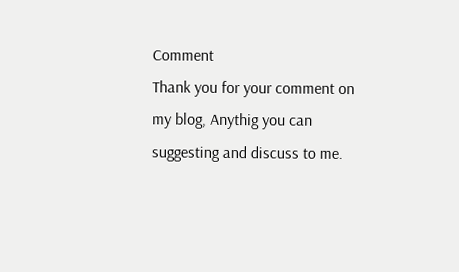Comment
Thank you for your comment on my blog, Anythig you can suggesting and discuss to me.